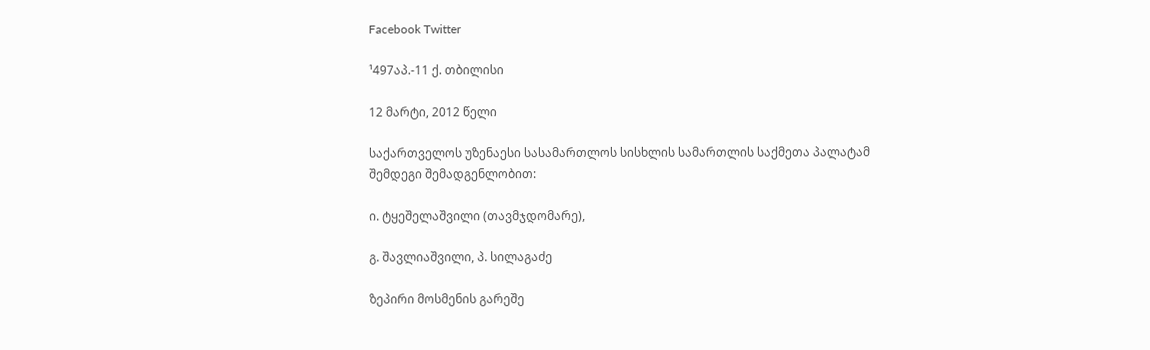Facebook Twitter

¹497აპ.-11 ქ. თბილისი

12 მარტი, 2012 წელი

საქართველოს უზენაესი სასამართლოს სისხლის სამართლის საქმეთა პალატამ შემდეგი შემადგენლობით:

ი. ტყეშელაშვილი (თავმჯდომარე),

გ. შავლიაშვილი, პ. სილაგაძე

ზეპირი მოსმენის გარეშე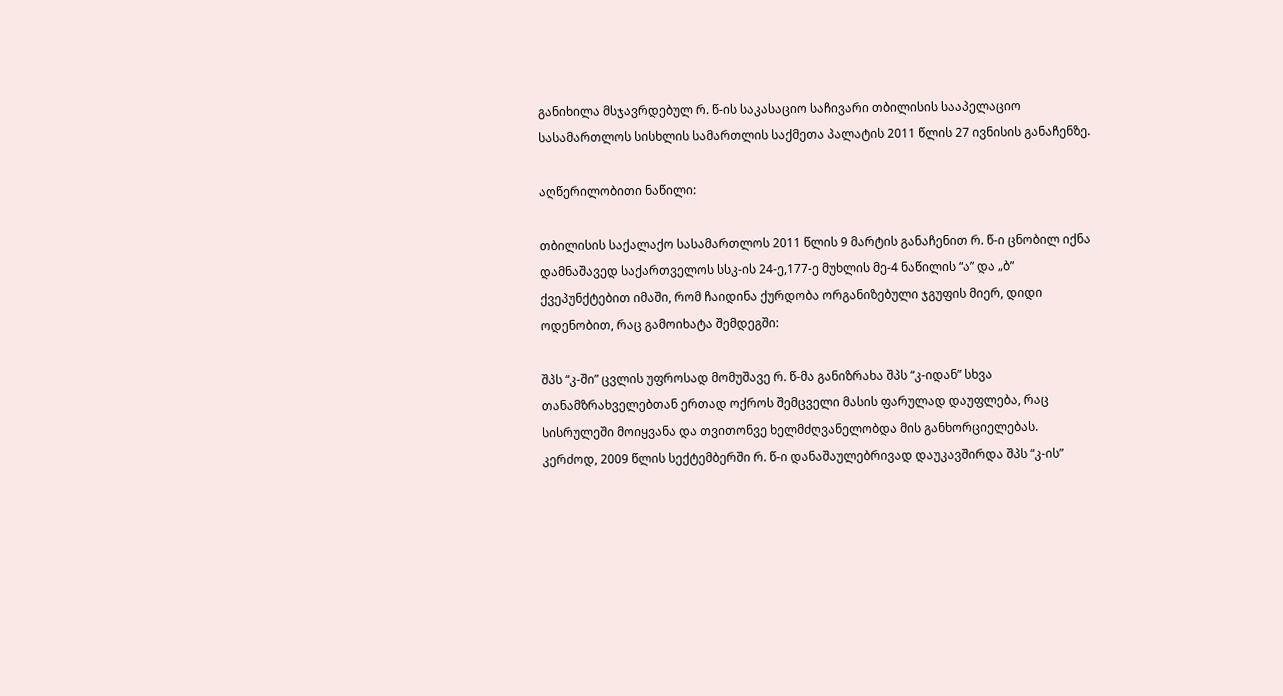განიხილა მსჯავრდებულ რ. წ-ის საკასაციო საჩივარი თბილისის სააპელაციო სასამართლოს სისხლის სამართლის საქმეთა პალატის 2011 წლის 27 ივნისის განაჩენზე.

აღწერილობითი ნაწილი:

თბილისის საქალაქო სასამართლოს 2011 წლის 9 მარტის განაჩენით რ. წ-ი ცნობილ იქნა დამნაშავედ საქართველოს სსკ-ის 24-ე,177-ე მუხლის მე-4 ნაწილის “ა” და „ბ” ქვეპუნქტებით იმაში, რომ ჩაიდინა ქურდობა ორგანიზებული ჯგუფის მიერ, დიდი ოდენობით, რაც გამოიხატა შემდეგში:

შპს “კ-ში” ცვლის უფროსად მომუშავე რ. წ-მა განიზრახა შპს “კ-იდან” სხვა თანამზრახველებთან ერთად ოქროს შემცველი მასის ფარულად დაუფლება, რაც სისრულეში მოიყვანა და თვითონვე ხელმძღვანელობდა მის განხორციელებას. კერძოდ, 2009 წლის სექტემბერში რ. წ-ი დანაშაულებრივად დაუკავშირდა შპს “კ-ის”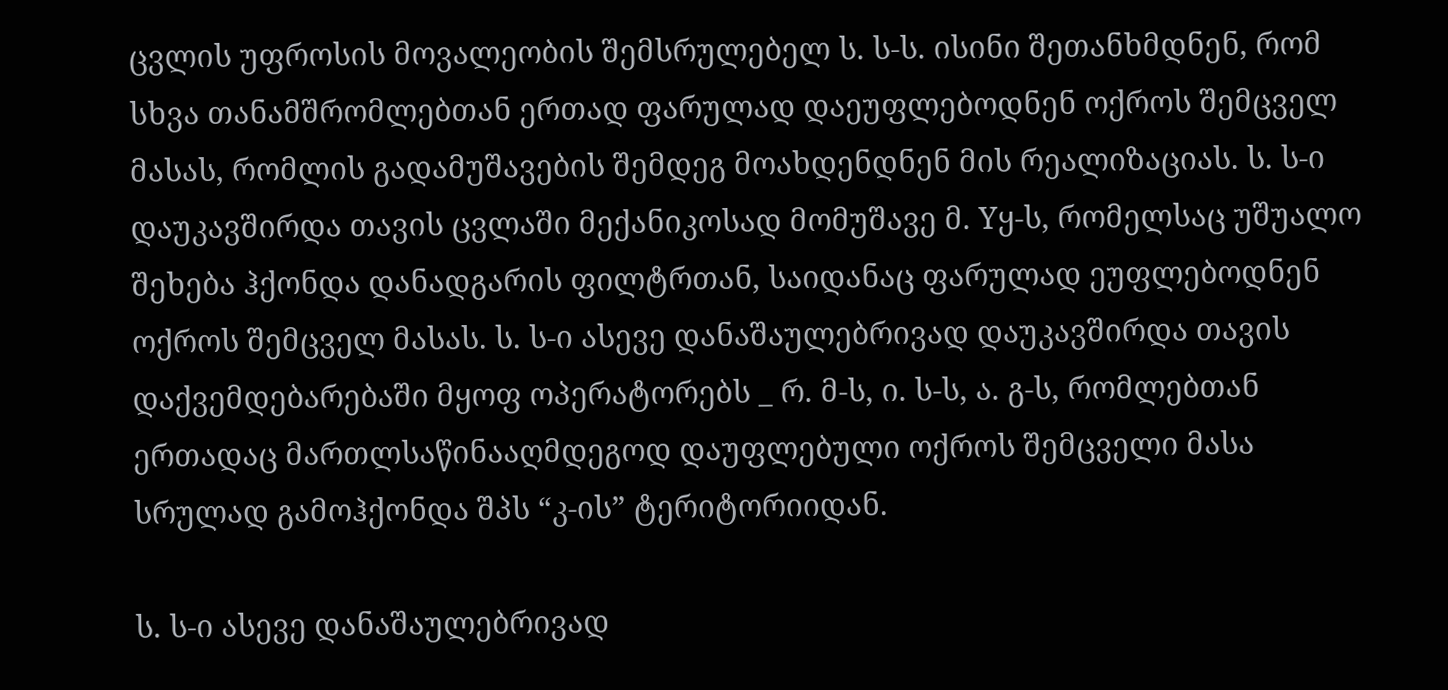ცვლის უფროსის მოვალეობის შემსრულებელ ს. ს-ს. ისინი შეთანხმდნენ, რომ სხვა თანამშრომლებთან ერთად ფარულად დაეუფლებოდნენ ოქროს შემცველ მასას, რომლის გადამუშავების შემდეგ მოახდენდნენ მის რეალიზაციას. ს. ს-ი დაუკავშირდა თავის ცვლაში მექანიკოსად მომუშავე მ. Yყ-ს, რომელსაც უშუალო შეხება ჰქონდა დანადგარის ფილტრთან, საიდანაც ფარულად ეუფლებოდნენ ოქროს შემცველ მასას. ს. ს-ი ასევე დანაშაულებრივად დაუკავშირდა თავის დაქვემდებარებაში მყოფ ოპერატორებს _ რ. მ-ს, ი. ს-ს, ა. გ-ს, რომლებთან ერთადაც მართლსაწინააღმდეგოდ დაუფლებული ოქროს შემცველი მასა სრულად გამოჰქონდა შპს “კ-ის” ტერიტორიიდან.

ს. ს-ი ასევე დანაშაულებრივად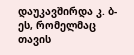დაუკავშირდა კ. ბ-ეს, რომელმაც თავის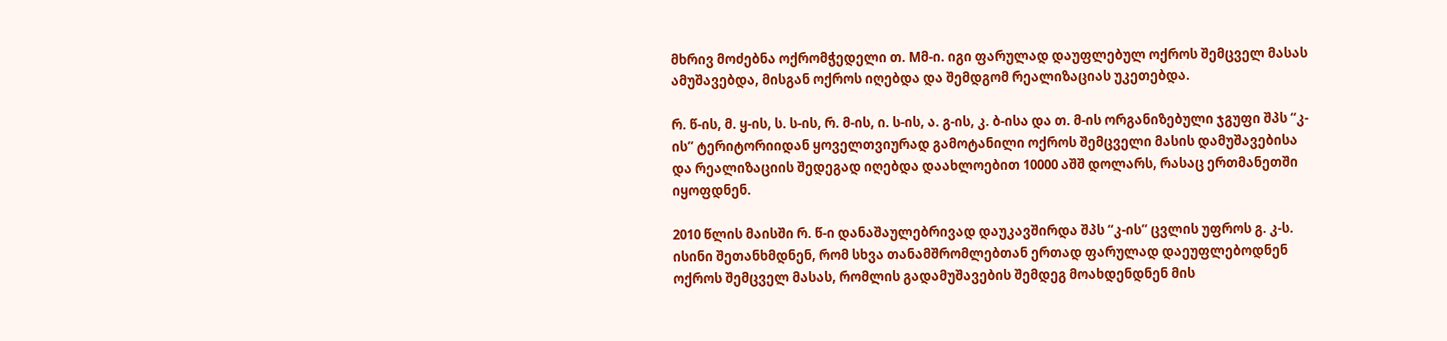მხრივ მოძებნა ოქრომჭედელი თ. Mმ-ი. იგი ფარულად დაუფლებულ ოქროს შემცველ მასას ამუშავებდა, მისგან ოქროს იღებდა და შემდგომ რეალიზაციას უკეთებდა.

რ. წ-ის, მ. ყ-ის, ს. ს-ის, რ. მ-ის, ი. ს-ის, ა. გ-ის, კ. ბ-ისა და თ. მ-ის ორგანიზებული ჯგუფი შპს “კ-ის” ტერიტორიიდან ყოველთვიურად გამოტანილი ოქროს შემცველი მასის დამუშავებისა და რეალიზაციის შედეგად იღებდა დაახლოებით 10000 აშშ დოლარს, რასაც ერთმანეთში იყოფდნენ.

2010 წლის მაისში რ. წ-ი დანაშაულებრივად დაუკავშირდა შპს “კ-ის” ცვლის უფროს გ. კ-ს. ისინი შეთანხმდნენ, რომ სხვა თანამშრომლებთან ერთად ფარულად დაეუფლებოდნენ ოქროს შემცველ მასას, რომლის გადამუშავების შემდეგ მოახდენდნენ მის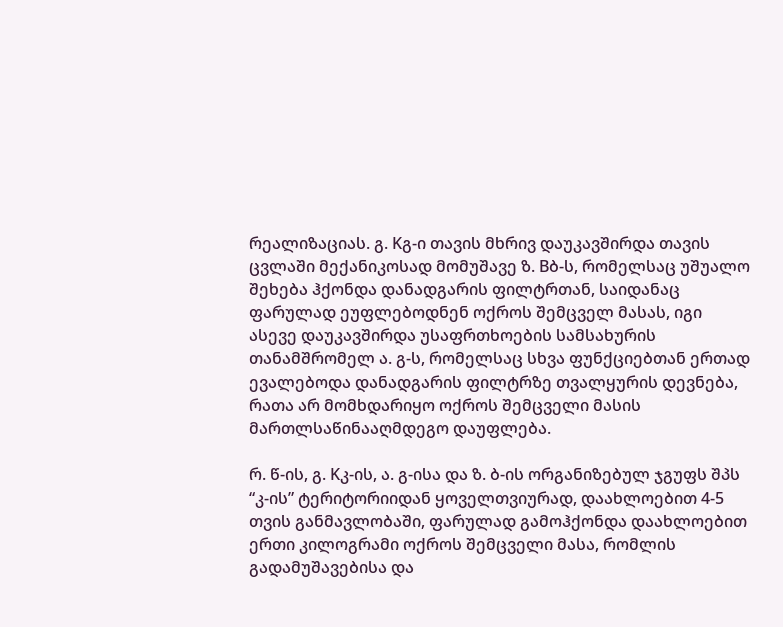რეალიზაციას. გ. Kგ-ი თავის მხრივ დაუკავშირდა თავის ცვლაში მექანიკოსად მომუშავე ზ. Bბ-ს, რომელსაც უშუალო შეხება ჰქონდა დანადგარის ფილტრთან, საიდანაც ფარულად ეუფლებოდნენ ოქროს შემცველ მასას, იგი ასევე დაუკავშირდა უსაფრთხოების სამსახურის თანამშრომელ ა. გ-ს, რომელსაც სხვა ფუნქციებთან ერთად ევალებოდა დანადგარის ფილტრზე თვალყურის დევნება, რათა არ მომხდარიყო ოქროს შემცველი მასის მართლსაწინააღმდეგო დაუფლება.

რ. წ-ის, გ. Kკ-ის, ა. გ-ისა და ზ. ბ-ის ორგანიზებულ ჯგუფს შპს “კ-ის” ტერიტორიიდან ყოველთვიურად, დაახლოებით 4-5 თვის განმავლობაში, ფარულად გამოჰქონდა დაახლოებით ერთი კილოგრამი ოქროს შემცველი მასა, რომლის გადამუშავებისა და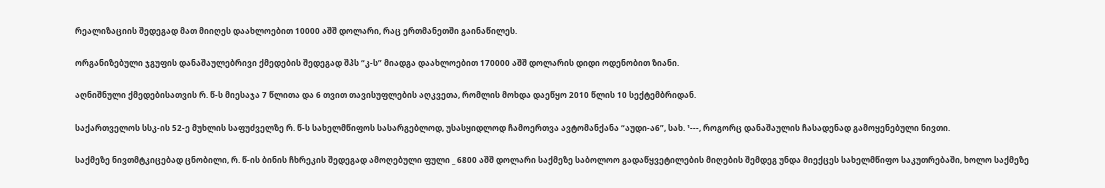რეალიზაციის შედეგად მათ მიიღეს დაახლოებით 10000 აშშ დოლარი, რაც ერთმანეთში გაინაწილეს.

ორგანიზებული ჯგუფის დანაშაულებრივი ქმედების შედეგად შპს “კ-ს” მიადგა დაახლოებით 170000 აშშ დოლარის დიდი ოდენობით ზიანი.

აღნიშნული ქმედებისათვის რ. წ-ს მიესაჯა 7 წლითა და 6 თვით თავისუფლების აღკვეთა, რომლის მოხდა დაეწყო 2010 წლის 10 სექტემბრიდან.

საქართველოს სსკ-ის 52-ე მუხლის საფუძველზე რ. წ-ს სახელმწიფოს სასარგებლოდ, უსასყიდლოდ ჩამოერთვა ავტომანქანა “აუდი-ა6”, სახ. ¹---, როგორც დანაშაულის ჩასადენად გამოყენებული ნივთი.

საქმეზე ნივთმტკიცებად ცნობილი, რ. წ-ის ბინის ჩხრეკის შედეგად ამოღებული ფული _ 6800 აშშ დოლარი საქმეზე საბოლოო გადაწყვეტილების მიღების შემდეგ უნდა მიექცეს სახელმწიფო საკუთრებაში, ხოლო საქმეზე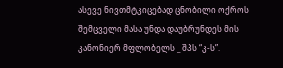ასევე ნივთმტკიცებად ცნობილი ოქროს შემცველი მასა უნდა დაუბრუნდეს მის კანონიერ მფლობელს _ შპს “კ-ს”.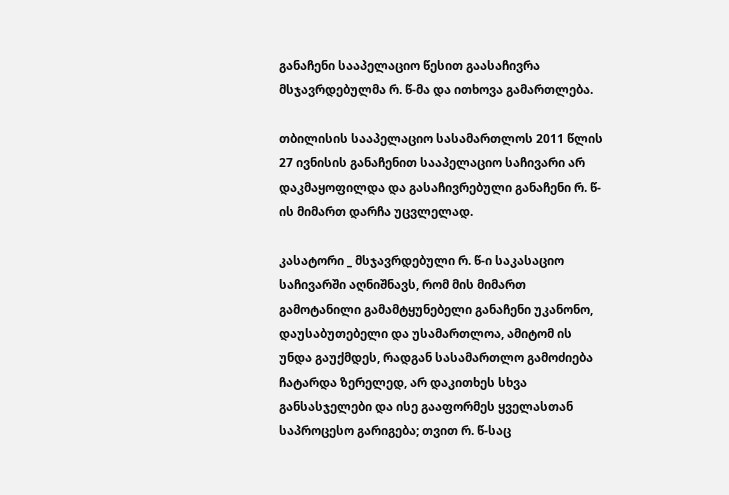განაჩენი სააპელაციო წესით გაასაჩივრა მსჯავრდებულმა რ. წ-მა და ითხოვა გამართლება.

თბილისის სააპელაციო სასამართლოს 2011 წლის 27 ივნისის განაჩენით სააპელაციო საჩივარი არ დაკმაყოფილდა და გასაჩივრებული განაჩენი რ. წ-ის მიმართ დარჩა უცვლელად.

კასატორი _ მსჯავრდებული რ. წ-ი საკასაციო საჩივარში აღნიშნავს, რომ მის მიმართ გამოტანილი გამამტყუნებელი განაჩენი უკანონო, დაუსაბუთებელი და უსამართლოა, ამიტომ ის უნდა გაუქმდეს, რადგან სასამართლო გამოძიება ჩატარდა ზერელედ, არ დაკითხეს სხვა განსასჯელები და ისე გააფორმეს ყველასთან საპროცესო გარიგება; თვით რ. წ-საც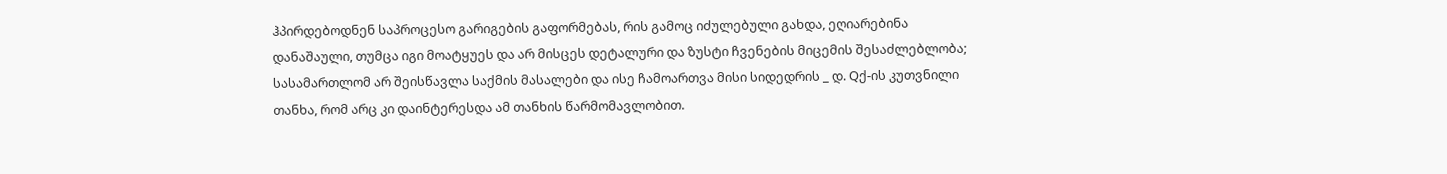ჰპირდებოდნენ საპროცესო გარიგების გაფორმებას, რის გამოც იძულებული გახდა, ეღიარებინა დანაშაული, თუმცა იგი მოატყუეს და არ მისცეს დეტალური და ზუსტი ჩვენების მიცემის შესაძლებლობა; სასამართლომ არ შეისწავლა საქმის მასალები და ისე ჩამოართვა მისი სიდედრის _ დ. Qქ-ის კუთვნილი თანხა, რომ არც კი დაინტერესდა ამ თანხის წარმომავლობით.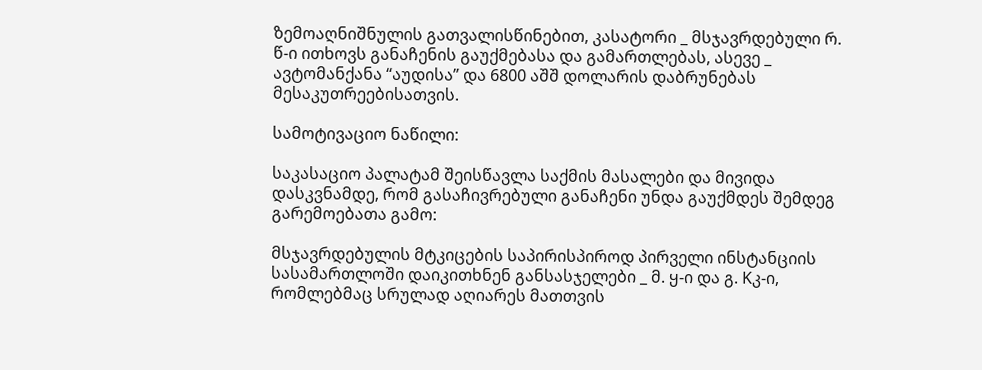ზემოაღნიშნულის გათვალისწინებით, კასატორი _ მსჯავრდებული რ. წ-ი ითხოვს განაჩენის გაუქმებასა და გამართლებას, ასევე _ ავტომანქანა “აუდისა” და 6800 აშშ დოლარის დაბრუნებას მესაკუთრეებისათვის.

სამოტივაციო ნაწილი:

საკასაციო პალატამ შეისწავლა საქმის მასალები და მივიდა დასკვნამდე, რომ გასაჩივრებული განაჩენი უნდა გაუქმდეს შემდეგ გარემოებათა გამო:

მსჯავრდებულის მტკიცების საპირისპიროდ პირველი ინსტანციის სასამართლოში დაიკითხნენ განსასჯელები _ მ. ყ-ი და გ. Kკ-ი, რომლებმაც სრულად აღიარეს მათთვის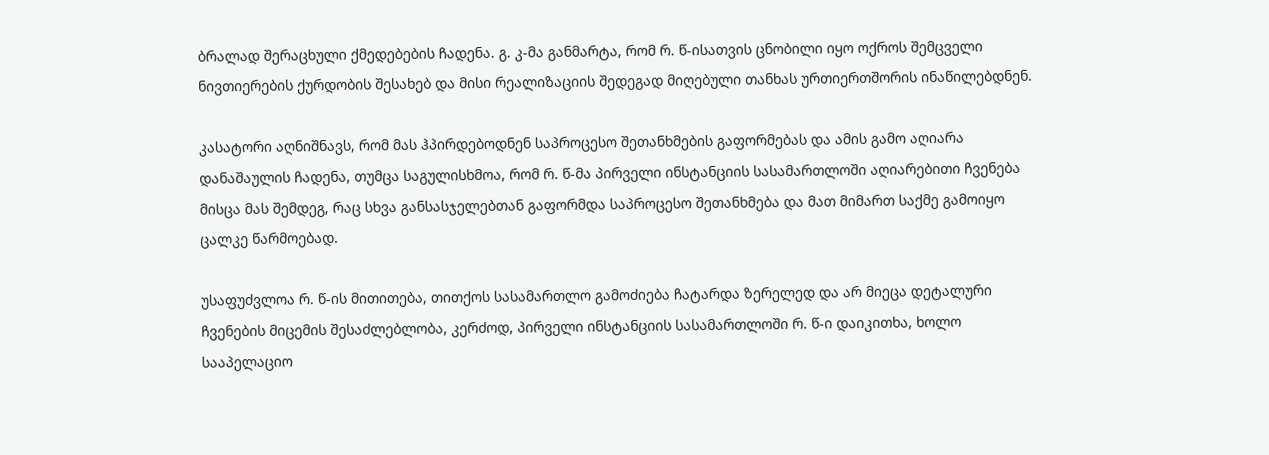ბრალად შერაცხული ქმედებების ჩადენა. გ. კ-მა განმარტა, რომ რ. წ-ისათვის ცნობილი იყო ოქროს შემცველი ნივთიერების ქურდობის შესახებ და მისი რეალიზაციის შედეგად მიღებული თანხას ურთიერთშორის ინაწილებდნენ.

კასატორი აღნიშნავს, რომ მას ჰპირდებოდნენ საპროცესო შეთანხმების გაფორმებას და ამის გამო აღიარა დანაშაულის ჩადენა, თუმცა საგულისხმოა, რომ რ. წ-მა პირველი ინსტანციის სასამართლოში აღიარებითი ჩვენება მისცა მას შემდეგ, რაც სხვა განსასჯელებთან გაფორმდა საპროცესო შეთანხმება და მათ მიმართ საქმე გამოიყო ცალკე წარმოებად.

უსაფუძვლოა რ. წ-ის მითითება, თითქოს სასამართლო გამოძიება ჩატარდა ზერელედ და არ მიეცა დეტალური ჩვენების მიცემის შესაძლებლობა, კერძოდ, პირველი ინსტანციის სასამართლოში რ. წ-ი დაიკითხა, ხოლო სააპელაციო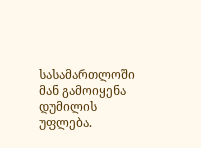სასამართლოში მან გამოიყენა დუმილის უფლება.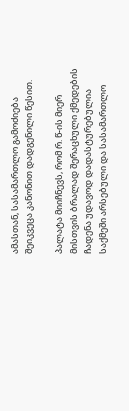ამასთან, სასამართლო გამოძიება შეიკვეცა კანონით დადგენილი წესით.

პალატა მიიჩნევს, რომ რ. წ-ის მიერ მისთვის ბრალად შერაცხული ქმედების ჩადენა უდავოდ დადასტურებულია საქმეში არსებული და სასამართლო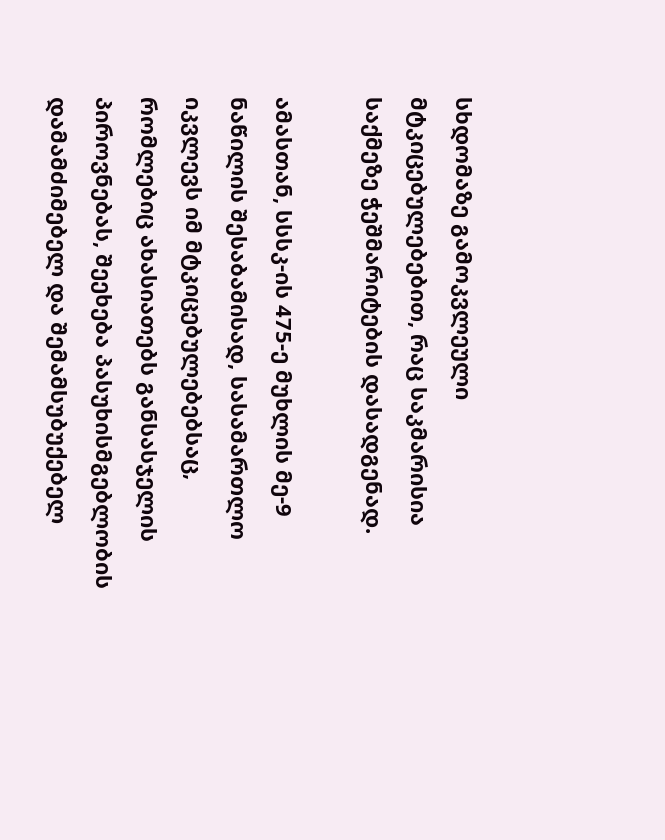სხდომაზე გამოკვლეული მტკიცებულებებით, რაც საკმარისია საქმეზე ჭეშმარიტების დასადგენად.

ამასთან, სსსკ-ის 475-ე მუხლის მე-9 ნაწილის შესაბამისად, სასამართლო იკვლევს იმ მტკიცებულებებსაც, რომლებიც ახასიათებს განსასჯელის პიროვნებას, შეეხება პასუხისმგებლობის დამამძიმებელ და შემამსუბუქებელ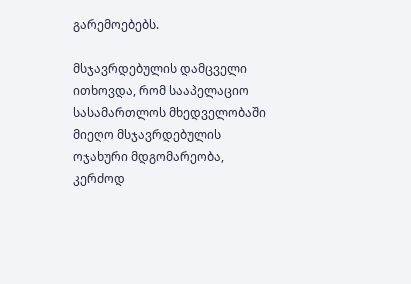გარემოებებს.

მსჯავრდებულის დამცველი ითხოვდა, რომ სააპელაციო სასამართლოს მხედველობაში მიეღო მსჯავრდებულის ოჯახური მდგომარეობა, კერძოდ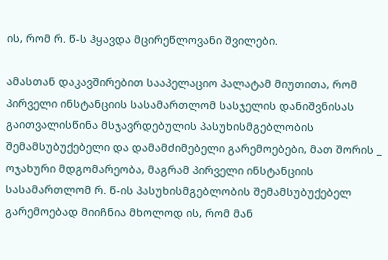ის, რომ რ. წ-ს ჰყავდა მცირეწლოვანი შვილები.

ამასთან დაკავშირებით სააპელაციო პალატამ მიუთითა, რომ პირველი ინსტანციის სასამართლომ სასჯელის დანიშვნისას გაითვალისწინა მსჯავრდებულის პასუხისმგებლობის შემამსუბუქებელი და დამამძიმებელი გარემოებები, მათ შორის _ ოჯახური მდგომარეობა, მაგრამ პირველი ინსტანციის სასამართლომ რ. წ-ის პასუხისმგებლობის შემამსუბუქებელ გარემოებად მიიჩნია მხოლოდ ის, რომ მან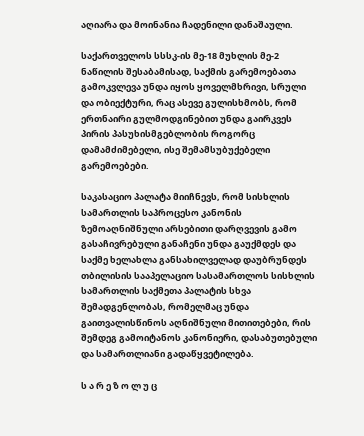აღიარა და მოინანია ჩადენილი დანაშაული.

საქართველოს სსსკ-ის მე-18 მუხლის მე-2 ნაწილის შესაბამისად, საქმის გარემოებათა გამოკვლევა უნდა იყოს ყოველმხრივი, სრული და ობიექტური, რაც ასევე გულისხმობს, რომ ერთნაირი გულმოდგინებით უნდა გაირკვეს პირის პასუხისმგებლობის როგორც დამამძიმებელი, ისე შემამსუბუქებელი გარემოებები.

საკასაციო პალატა მიიჩნევს, რომ სისხლის სამართლის საპროცესო კანონის ზემოაღნიშნული არსებითი დარღვევის გამო გასაჩივრებული განაჩენი უნდა გაუქმდეს და საქმე ხელახლა განსახილველად დაუბრუნდეს თბილისის სააპელაციო სასამართლოს სისხლის სამართლის საქმეთა პალატის სხვა შემადგენლობას, რომელმაც უნდა გაითვალისწინოს აღნიშნული მითითებები, რის შემდეგ გამოიტანოს კანონიერი, დასაბუთებული და სამართლიანი გადაწყვეტილება.

ს ა რ ე ზ ო ლ უ ც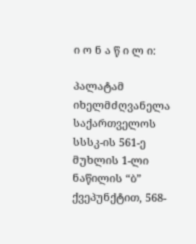ი ო ნ ა წ ი ლ ი:

პალატამ იხელმძღვანელა საქართველოს სსსკ-ის 561-ე მუხლის 1-ლი ნაწილის “ბ” ქვეპუნქტით, 568-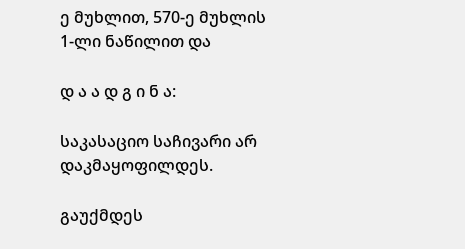ე მუხლით, 570-ე მუხლის 1-ლი ნაწილით და

დ ა ა დ გ ი ნ ა:

საკასაციო საჩივარი არ დაკმაყოფილდეს.

გაუქმდეს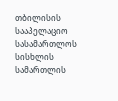თბილისის სააპელაციო სასამართლოს სისხლის სამართლის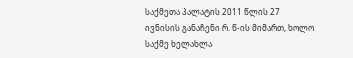საქმეთა პალატის 2011 წლის 27 ივნისის განაჩენი რ. წ-ის მიმართ, ხოლო საქმე ხელახლა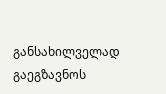განსახილველად გაეგზავნოს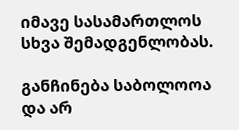იმავე სასამართლოს სხვა შემადგენლობას.

განჩინება საბოლოოა და არ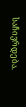საჩივრდება.